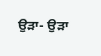ਉੜਾ- ਉੜਾ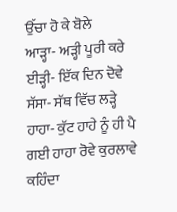ਉੱਚਾ ਹੋ ਕੇ ਬੋਲੇ
ਆੜ੍ਹਾ- ਅੜ੍ਹੀ ਪੂਰੀ ਕਰੇ
ਈੜ੍ਹੀ- ਇੱਕ ਦਿਨ ਦੋਵੇ
ਸੱਸਾ- ਸੱਥ ਵਿੱਚ ਲੜ੍ਹੇ
ਹਾਹਾ- ਕੁੱਟ ਹਾਹੇ ਨੂੰ ਹੀ ਪੈ ਗਈ ਹਾਹਾ ਰੋਵੇ ਕੁਰਲਾਵੇ
ਕਹਿੰਦਾ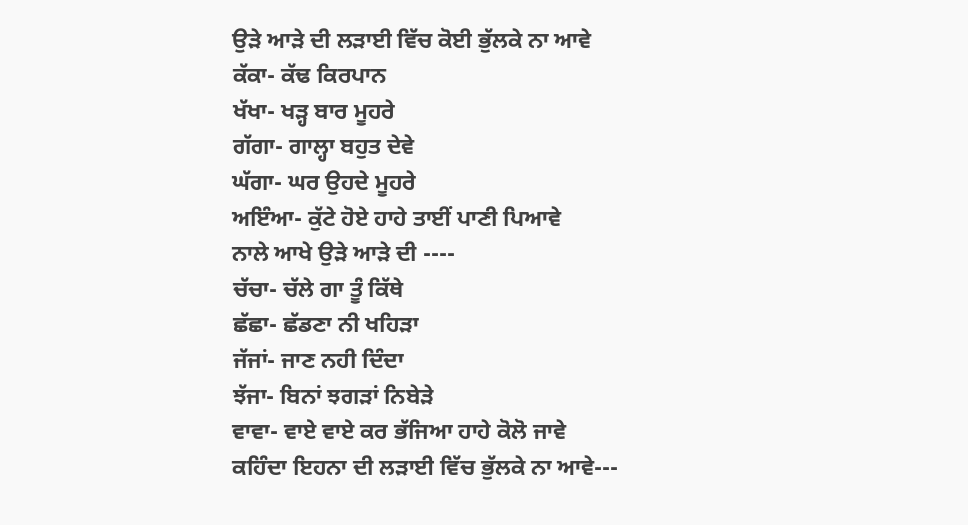ਉੜੇ ਆੜੇ ਦੀ ਲੜਾਈ ਵਿੱਚ ਕੋਈ ਭੁੱਲਕੇ ਨਾ ਆਵੇ
ਕੱਕਾ- ਕੱਢ ਕਿਰਪਾਨ
ਖੱਖਾ- ਖੜ੍ਹ ਬਾਰ ਮੂਹਰੇ
ਗੱਗਾ- ਗਾਲ੍ਹਾ ਬਹੁਤ ਦੇਵੇ
ਘੱਗਾ- ਘਰ ਉਹਦੇ ਮੂਹਰੇ
ਅਇੰਆ- ਕੁੱਟੇ ਹੋਏ ਹਾਹੇ ਤਾਈਂ ਪਾਣੀ ਪਿਆਵੇ
ਨਾਲੇ ਆਖੇ ਉੜੇ ਆੜੇ ਦੀ ----
ਚੱਚਾ- ਚੱਲੇ ਗਾ ਤੂੰ ਕਿੱਥੇ
ਛੱਛਾ- ਛੱਡਣਾ ਨੀ ਖਹਿੜਾ
ਜੱਜਾਂ- ਜਾਣ ਨਹੀ ਦਿੰਦਾ
ਝੱਜਾ- ਬਿਨਾਂ ਝਗੜਾਂ ਨਿਬੇੜੇ
ਵਾਵਾ- ਵਾਏ ਵਾਏ ਕਰ ਭੱਜਿਆ ਹਾਹੇ ਕੋਲੋ ਜਾਵੇ
ਕਹਿੰਦਾ ਇਹਨਾ ਦੀ ਲੜਾਈ ਵਿੱਚ ਭੁੱਲਕੇ ਨਾ ਆਵੇ---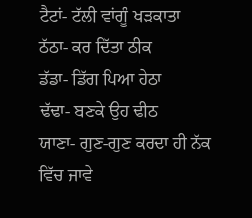ਟੈਟਾਂ- ਟੱਲੀ ਵਾਂਗੂੰ ਖੜਕਾਤਾ
ਠੱਠਾ- ਕਰ ਦਿੱਤਾ ਠੀਕ
ਡੱਡਾ- ਡਿੱਗ ਪਿਆ ਹੇਠਾ
ਢੱਢਾ- ਬਣਕੇ ਉਹ ਢੀਠ
ਯਾਣਾ- ਗੁਣ-ਗੁਣ ਕਰਦਾ ਹੀ ਨੱਕ ਵਿੱਚ ਜਾਵੇ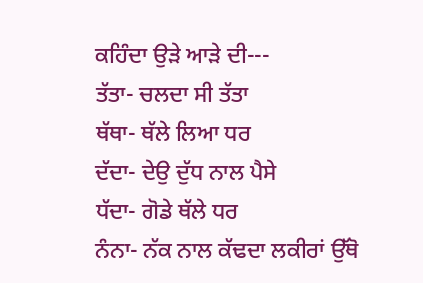ਕਹਿੰਦਾ ਉੜੇ ਆੜੇ ਦੀ---
ਤੱਤਾ- ਚਲਦਾ ਸੀ ਤੱਤਾ
ਥੱਥਾ- ਥੱਲੇ ਲਿਆ ਧਰ
ਦੱਦਾ- ਦੇਉ ਦੁੱਧ ਨਾਲ ਪੈਸੇ
ਧੱਦਾ- ਗੋਡੇ ਥੱਲੇ ਧਰ
ਨੰਨਾ- ਨੱਕ ਨਾਲ ਕੱਢਦਾ ਲਕੀਰਾਂ ਉੱਥੋ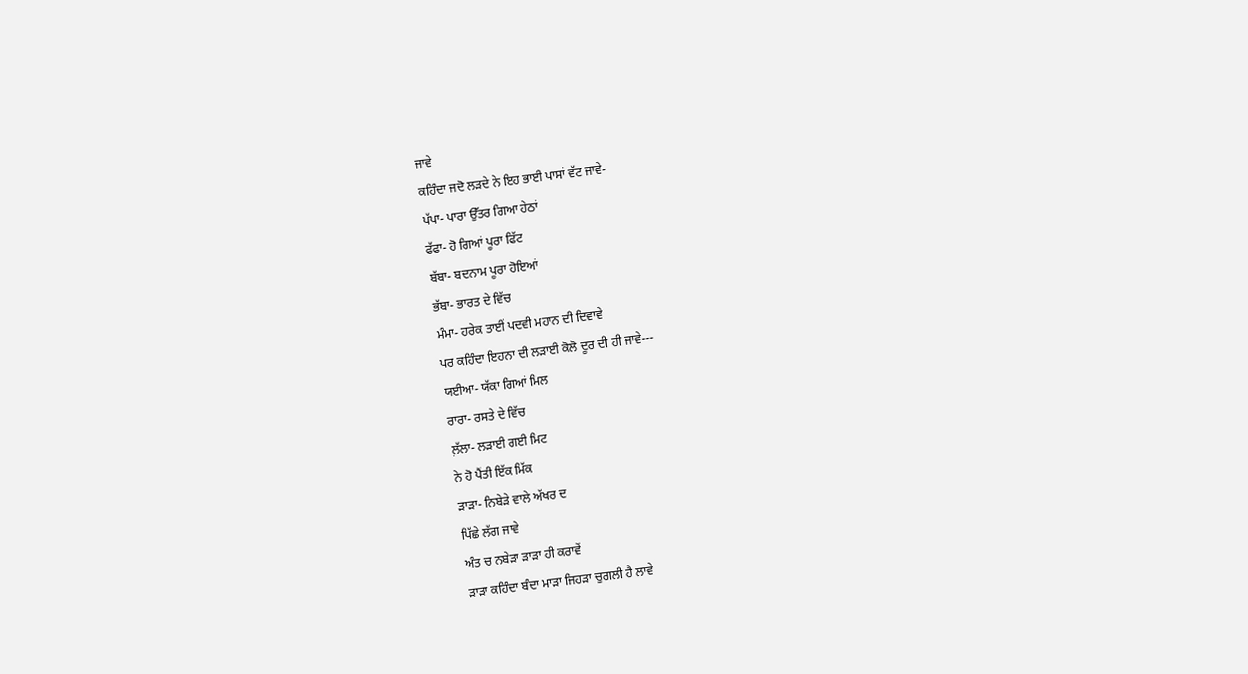ਜਾਵੇ
ਕਹਿੰਦਾ ਜਦੋ ਲੜਦੇ ਨੇ ਇਹ ਭਾਈ ਪਾਸਾਂ ਵੱਟ ਜਾਵੇ-
ਪੱਪਾ- ਪਾਰਾ ਉੱਤਰ ਗਿਆ ਹੇਠਾਂ
ਫੱਫਾ- ਹੋ ਗਿਆਂ ਪੂਰਾ ਫਿੱਟ
ਬੱਬਾ- ਬਦਨਾਮ ਪੂਰਾ ਹੋਇਆਂ
ਭੱਬਾ- ਭਾਰਤ ਦੇ ਵਿੱਚ
ਮੰਮਾ- ਹਰੇਕ ਤਾਈਂ ਪਦਵੀ ਮਹਾਨ ਦੀ ਦਿਵਾਵੇ
ਪਰ ਕਹਿੰਦਾ ਇਹਨਾ ਦੀ ਲੜਾਈ ਕੋਲੋ ਦੂਰ ਦੀ ਹੀ ਜਾਵੇ---
ਯਈਆ- ਯੱਕਾ ਗਿਆਂ ਮਿਲ
ਰਾਰਾ- ਰਸਤੇ ਦੇ ਵਿੱਚ
ਲ਼ੱਲਾ- ਲੜਾਈ ਗਈ ਮਿਟ
ਨੇ ਹੋ ਪੈਂਤੀ ਇੱਕ ਮਿੱਕ
ੜਾੜਾ- ਨਿਬੇੜੇ ਵਾਲੇ ਅੱਖਰ ਦ
ਪਿੱਛੇ ਲੱਗ ਜਾਵੇ
ਅੰਤ ਚ ਨਬੇੜਾ ੜਾੜਾ ਹੀ ਕਰਾਵੇਂ
ੜਾੜਾ ਕਹਿੰਦਾ ਬੰਦਾ ਮਾੜਾ ਜਿਹੜਾ ਚੁਗਲੀ ਹੈ ਲਾਵੇ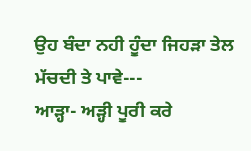ਉਹ ਬੰਦਾ ਨਹੀ ਹੂੰਦਾ ਜਿਹੜਾ ਤੇਲ ਮੱਚਦੀ ਤੇ ਪਾਵੇ---
ਆੜ੍ਹਾ- ਅੜ੍ਹੀ ਪੂਰੀ ਕਰੇ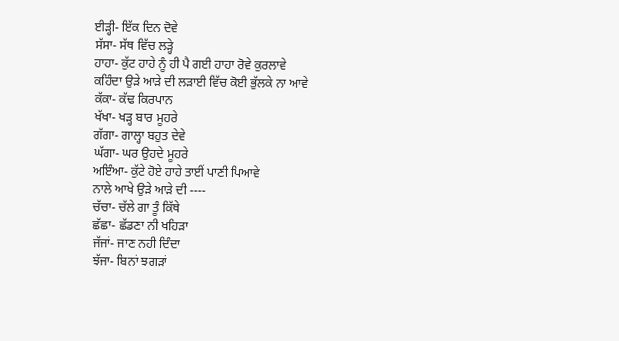ਈੜ੍ਹੀ- ਇੱਕ ਦਿਨ ਦੋਵੇ
ਸੱਸਾ- ਸੱਥ ਵਿੱਚ ਲੜ੍ਹੇ
ਹਾਹਾ- ਕੁੱਟ ਹਾਹੇ ਨੂੰ ਹੀ ਪੈ ਗਈ ਹਾਹਾ ਰੋਵੇ ਕੁਰਲਾਵੇ
ਕਹਿੰਦਾ ਉੜੇ ਆੜੇ ਦੀ ਲੜਾਈ ਵਿੱਚ ਕੋਈ ਭੁੱਲਕੇ ਨਾ ਆਵੇ
ਕੱਕਾ- ਕੱਢ ਕਿਰਪਾਨ
ਖੱਖਾ- ਖੜ੍ਹ ਬਾਰ ਮੂਹਰੇ
ਗੱਗਾ- ਗਾਲ੍ਹਾ ਬਹੁਤ ਦੇਵੇ
ਘੱਗਾ- ਘਰ ਉਹਦੇ ਮੂਹਰੇ
ਅਇੰਆ- ਕੁੱਟੇ ਹੋਏ ਹਾਹੇ ਤਾਈਂ ਪਾਣੀ ਪਿਆਵੇ
ਨਾਲੇ ਆਖੇ ਉੜੇ ਆੜੇ ਦੀ ----
ਚੱਚਾ- ਚੱਲੇ ਗਾ ਤੂੰ ਕਿੱਥੇ
ਛੱਛਾ- ਛੱਡਣਾ ਨੀ ਖਹਿੜਾ
ਜੱਜਾਂ- ਜਾਣ ਨਹੀ ਦਿੰਦਾ
ਝੱਜਾ- ਬਿਨਾਂ ਝਗੜਾਂ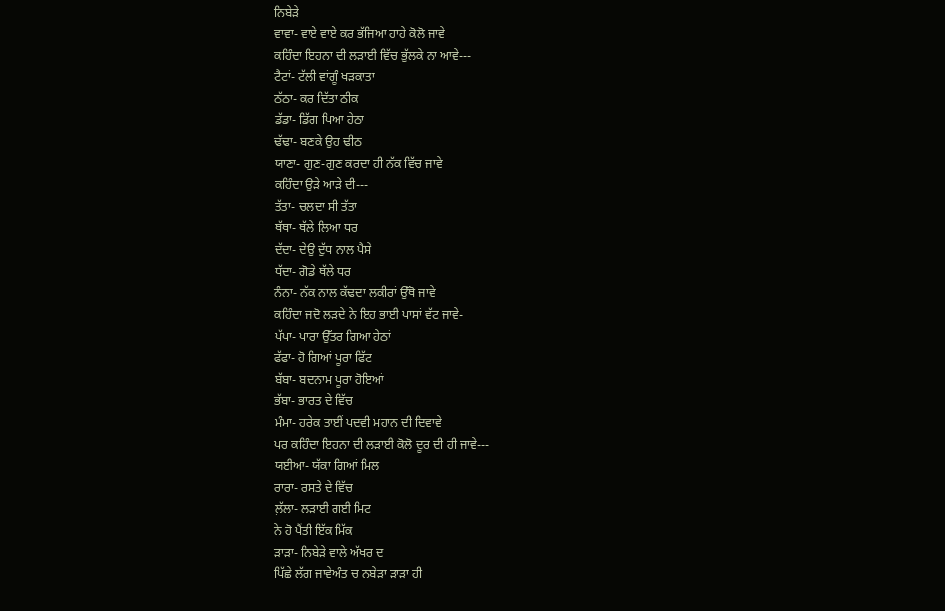ਨਿਬੇੜੇ
ਵਾਵਾ- ਵਾਏ ਵਾਏ ਕਰ ਭੱਜਿਆ ਹਾਹੇ ਕੋਲੋ ਜਾਵੇ
ਕਹਿੰਦਾ ਇਹਨਾ ਦੀ ਲੜਾਈ ਵਿੱਚ ਭੁੱਲਕੇ ਨਾ ਆਵੇ---
ਟੈਟਾਂ- ਟੱਲੀ ਵਾਂਗੂੰ ਖੜਕਾਤਾ
ਠੱਠਾ- ਕਰ ਦਿੱਤਾ ਠੀਕ
ਡੱਡਾ- ਡਿੱਗ ਪਿਆ ਹੇਠਾ
ਢੱਢਾ- ਬਣਕੇ ਉਹ ਢੀਠ
ਯਾਣਾ- ਗੁਣ-ਗੁਣ ਕਰਦਾ ਹੀ ਨੱਕ ਵਿੱਚ ਜਾਵੇ
ਕਹਿੰਦਾ ਉੜੇ ਆੜੇ ਦੀ---
ਤੱਤਾ- ਚਲਦਾ ਸੀ ਤੱਤਾ
ਥੱਥਾ- ਥੱਲੇ ਲਿਆ ਧਰ
ਦੱਦਾ- ਦੇਉ ਦੁੱਧ ਨਾਲ ਪੈਸੇ
ਧੱਦਾ- ਗੋਡੇ ਥੱਲੇ ਧਰ
ਨੰਨਾ- ਨੱਕ ਨਾਲ ਕੱਢਦਾ ਲਕੀਰਾਂ ਉੱਥੋ ਜਾਵੇ
ਕਹਿੰਦਾ ਜਦੋ ਲੜਦੇ ਨੇ ਇਹ ਭਾਈ ਪਾਸਾਂ ਵੱਟ ਜਾਵੇ-
ਪੱਪਾ- ਪਾਰਾ ਉੱਤਰ ਗਿਆ ਹੇਠਾਂ
ਫੱਫਾ- ਹੋ ਗਿਆਂ ਪੂਰਾ ਫਿੱਟ
ਬੱਬਾ- ਬਦਨਾਮ ਪੂਰਾ ਹੋਇਆਂ
ਭੱਬਾ- ਭਾਰਤ ਦੇ ਵਿੱਚ
ਮੰਮਾ- ਹਰੇਕ ਤਾਈਂ ਪਦਵੀ ਮਹਾਨ ਦੀ ਦਿਵਾਵੇ
ਪਰ ਕਹਿੰਦਾ ਇਹਨਾ ਦੀ ਲੜਾਈ ਕੋਲੋ ਦੂਰ ਦੀ ਹੀ ਜਾਵੇ---
ਯਈਆ- ਯੱਕਾ ਗਿਆਂ ਮਿਲ
ਰਾਰਾ- ਰਸਤੇ ਦੇ ਵਿੱਚ
ਲ਼ੱਲਾ- ਲੜਾਈ ਗਈ ਮਿਟ
ਨੇ ਹੋ ਪੈਂਤੀ ਇੱਕ ਮਿੱਕ
ੜਾੜਾ- ਨਿਬੇੜੇ ਵਾਲੇ ਅੱਖਰ ਦ
ਪਿੱਛੇ ਲੱਗ ਜਾਵੇਅੰਤ ਚ ਨਬੇੜਾ ੜਾੜਾ ਹੀ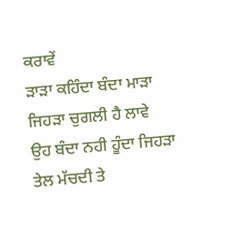ਕਰਾਵੇਂ
ੜਾੜਾ ਕਹਿੰਦਾ ਬੰਦਾ ਮਾੜਾ ਜਿਹੜਾ ਚੁਗਲੀ ਹੈ ਲਾਵੇ
ਉਹ ਬੰਦਾ ਨਹੀ ਹੂੰਦਾ ਜਿਹੜਾ ਤੇਲ ਮੱਚਦੀ ਤੇ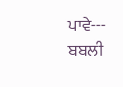ਪਾਵੇ---
ਬਬਲੀ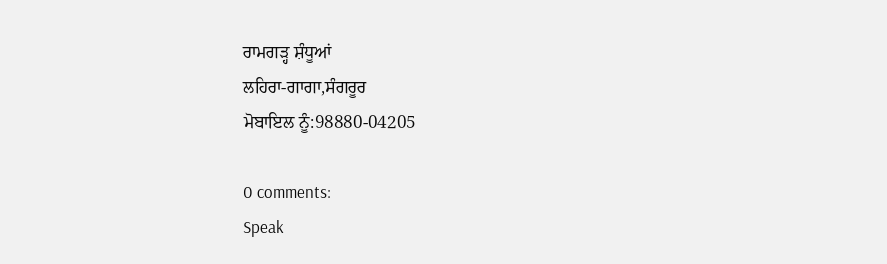ਰਾਮਗੜ੍ਹ ਸ਼ੰਧੂਆਂ
ਲਹਿਰਾ-ਗਾਗਾ,ਸੰਗਰੂਰ
ਮੋਬਾਇਲ ਨੂੰ:98880-04205

0 comments:
Speak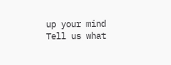up your mind
Tell us what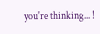you're thinking... !